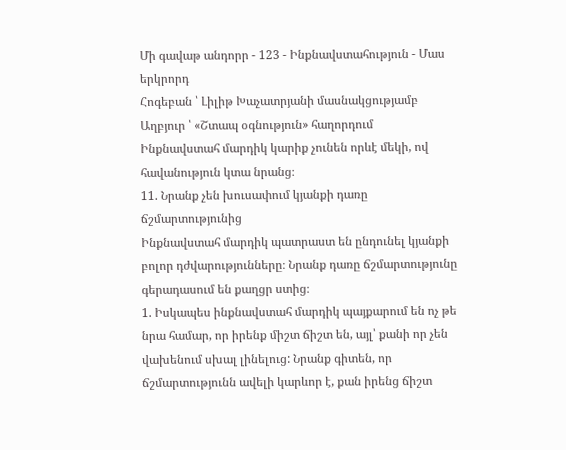Մի գավաթ անդորր - 123 - Ինքնավստահություն - Մաս երկրորդ
Հոգեբան ՝ Լիլիթ Խաչատրյանի մասնակցությամբ Աղբյուր ՝ «Շտապ օգնություն» հաղորդում
Ինքնավստահ մարդիկ կարիք չունեն որևէ մեկի, ով հավանություն կտա նրանց։
11. Նրանք չեն խուսափում կյանքի դառը ճշմարտությունից
Ինքնավստահ մարդիկ պատրաստ են ընդունել կյանքի բոլոր դժվարությունները։ Նրանք դառը ճշմարտությունը գերադասում են քաղցր ստից։
1. Իսկապես ինքնավստահ մարդիկ պայքարում են ոչ թե նրա համար, որ իրենք միշտ ճիշտ են, այլ՝ քանի որ չեն վախենում սխալ լինելուց: Նրանք գիտեն, որ ճշմարտությունն ավելի կարևոր է, քան իրենց ճիշտ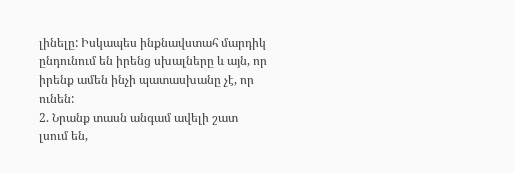լինելը: Իսկապես ինքնավստահ մարդիկ ընդունում են իրենց սխալները և այն, որ իրենք ամեն ինչի պատասխանը չէ, որ ունեն:
2. Նրանք տասն անգամ ավելի շատ լսում են,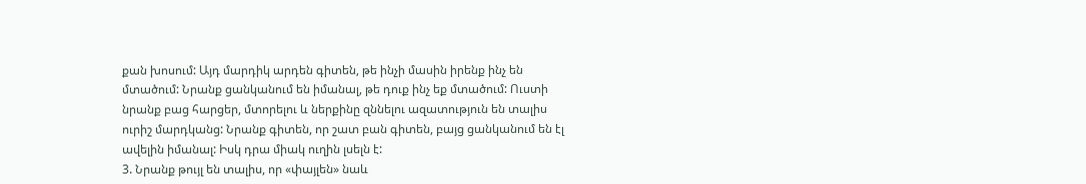քան խոսում: Այդ մարդիկ արդեն գիտեն, թե ինչի մասին իրենք ինչ են մտածում: Նրանք ցանկանում են իմանալ, թե դուք ինչ եք մտածում: Ուստի նրանք բաց հարցեր, մտորելու և ներքինը զննելու ազատություն են տալիս ուրիշ մարդկանց: Նրանք գիտեն, որ շատ բան գիտեն, բայց ցանկանում են էլ ավելին իմանալ: Իսկ դրա միակ ուղին լսելն է:
3. Նրանք թույլ են տալիս, որ «փայլեն» նաև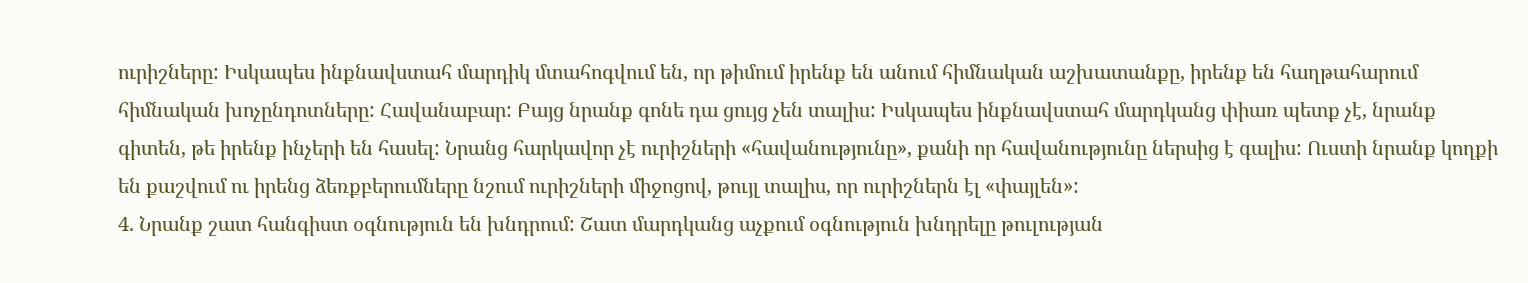ուրիշները: Իսկապես ինքնավստահ մարդիկ մտահոգվում են, որ թիմում իրենք են անում հիմնական աշխատանքը, իրենք են հաղթահարում հիմնական խոչընդոտները: Հավանաբար: Բայց նրանք գոնե դա ցույց չեն տալիս: Իսկապես ինքնավստահ մարդկանց փիառ պետք չէ, նրանք գիտեն, թե իրենք ինչերի են հասել: Նրանց հարկավոր չէ ուրիշների «հավանությունը», քանի որ հավանությունը ներսից է գալիս: Ուստի նրանք կողքի են քաշվում ու իրենց ձեռքբերումները նշում ուրիշների միջոցով, թույլ տալիս, որ ուրիշներն էլ «փայլեն»:
4. Նրանք շատ հանգիստ օգնություն են խնդրում: Շատ մարդկանց աչքում օգնություն խնդրելը թուլության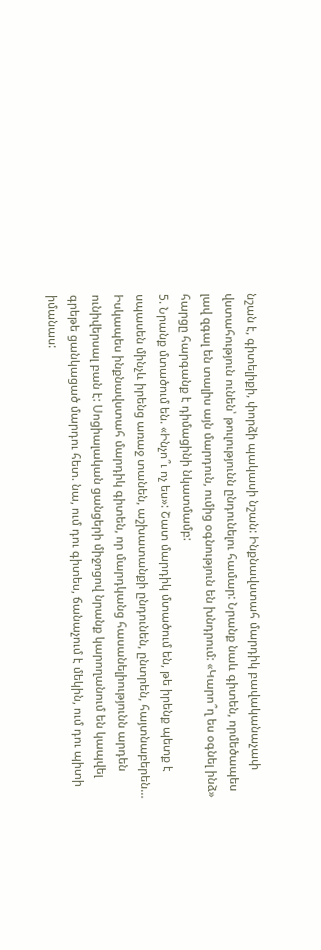նշան է, գիտելիքի, փորձի պակասի նշան: Ինքնավստահ մարդիկ բավականաչափ վստահություն ունեն՝ թուլությունն ընդունելու համար: Նրանք նաև գիտեն, որմեծապես լավ զգալ են տալիս այն մարդուն, ումից օգնություն են խնդրում: «Կարո՞ղ ես օգնել ինձ» հարցը հարգանք է դիմացինի նկատմամբ:
5. Նրանք մտածում են. «Ինչո՞ւ ոչ ես»: Շատ մարդիկ մտածում են, թե իրենք պետք է սպասեն մինչև իրենց առաջ տանեն, աշխատանքի ընդունեն, ընտրեն, հայտնաբերեն…
Իսկապես ինքնավստահ մարդիկ գիտեն, որ մարդկանց հասանելիությունն արդեն ունիվերսալ բան է: Սոցիալական ցանցերի միջոցով նրանք կարողանում են կապվել գրեթե ցանկացած մարդու հետ. նա, ում դու գիտես, ճանաչում է մեկին, ում դու պիտի իմանաս: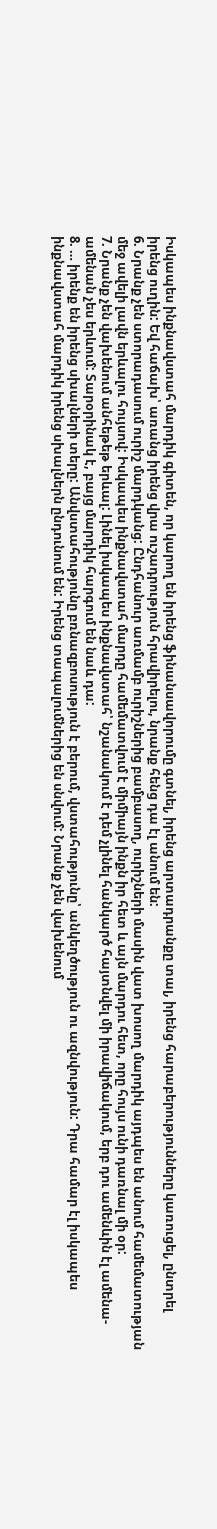Իսկապես ինքնավստահ մարդիկ գիտեն, որ կարող են իրենց ֆինանսավորումը գտնել, իրենց արտադրանքը տալ, իրենց հարաբերությունները կառուցել, ընտրել իրենց ուղին: Եվ հաճախ՝ առանց իրենց վրա ուշադրություն հրավիրելու, նրանք հենց դա էլ անում են:
6. Նրանք չեն ստորադասում ուրիշ մարդկանց: Ընդհանուր առմամբ ուրիշներից բամբասող, ուրիշների մասին վատ խոսող մարդիկ այդպես են անում համեմատության մեջ ավելի լավն երևալու հույսով: Իսկապես ինքնավստահ մարդը համեմատվում է միմիայն ինքն իր հետ և այն մարդու հետ, որը հույս ունի դառնալ մի օր:
7. Նրանք չեն վախենում անհեթեթ երևալ: Լինել իսկապես ինքնավստահ՝ նշանակում է դեմ չլինել հանկարծ հայտնվել մի իրավիճակում, երբ դու ամենևին էլ ամենա-ամենան չես երևում: Տարօրինակ է, բայց մարդիկ հարգում են նաև դա:
8. … իրենք են իրենց սխալների տերը: Անվստահությունը բռնազբոսություն է բերում, վստահությունը՝ անկեղծություն ու ազնվություն: Դրա համար էլ իսկապես ինքնավստահ մարդիկ իրենց սխալներն ընդունում են: Իրենց տապալումներից են սնվում: Նրանք չեն վախենում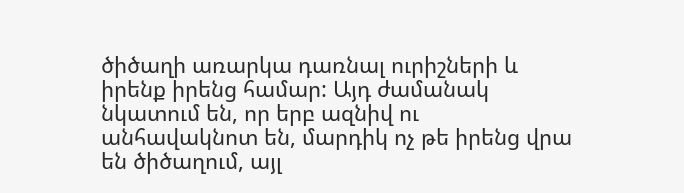ծիծաղի առարկա դառնալ ուրիշների և իրենք իրենց համար: Այդ ժամանակ նկատում են, որ երբ ազնիվ ու անհավակնոտ են, մարդիկ ոչ թե իրենց վրա են ծիծաղում, այլ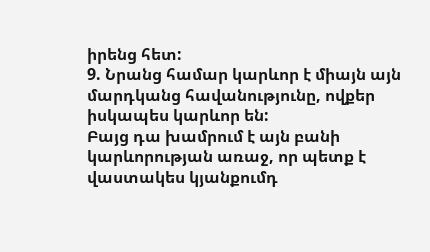իրենց հետ:
9. Նրանց համար կարևոր է միայն այն մարդկանց հավանությունը, ովքեր իսկապես կարևոր են:
Բայց դա խամրում է այն բանի կարևորության առաջ, որ պետք է վաստակես կյանքումդ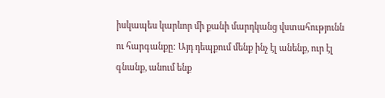իսկապես կարևոր մի քանի մարդկանց վստահությունն ու հարգանքը: Այդ դեպքում մենք ինչ էլ անենք, ուր էլ գնանք, անում ենք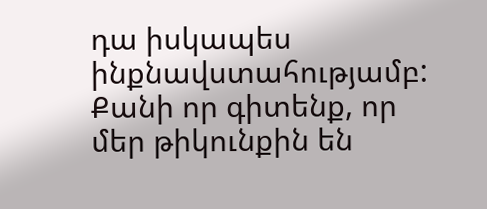դա իսկապես ինքնավստահությամբ: Քանի որ գիտենք, որ մեր թիկունքին են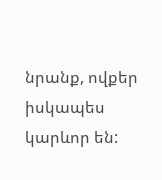նրանք, ովքեր իսկապես կարևոր են: